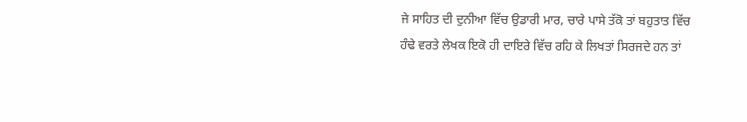ਜੇ ਸਾਹਿਤ ਦੀ ਦੁਨੀਆ ਵਿੱਚ ਉਡਾਰੀ ਮਾਰ, ਚਾਰੇ ਪਾਸੇ ਤੱਕੋ ਤਾਂ ਬਹੁਤਾਤ ਵਿੱਚ ਹੰਢੇ ਵਰਤੇ ਲੇਖਕ ਇਕੋ ਹੀ ਦਾਇਰੇ ਵਿੱਚ ਰਹਿ ਕੇ ਲਿਖਤਾਂ ਸਿਰਜਦੇ ਹਨ ਤਾਂ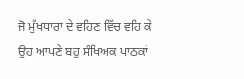ਜੋ ਮੁੱਖਧਾਰਾ ਦੇ ਵਹਿਣ ਵਿੱਚ ਵਹਿ ਕੇ ਉਹ ਆਪਣੇ ਬਹੁ ਸੰਖਿਅਕ ਪਾਠਕਾਂ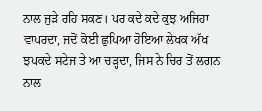ਨਾਲ ਜੁੜੇ ਰਹਿ ਸਕਣ। ਪਰ ਕਦੇ ਕਦੇ ਕੁਝ ਅਜਿਹਾ ਵਾਪਰਦਾ, ਜਦੋਂ ਕੋਈ ਛੁਪਿਆ ਹੋਇਆ ਲੇਖਕ ਅੱਖ ਝਪਕਦੇ ਸਟੇਜ ਤੇ ਆ ਚੜ੍ਹਦਾ, ਜਿਸ ਨੇ ਚਿਰ ਤੋਂ ਲਗਨ ਨਾਲ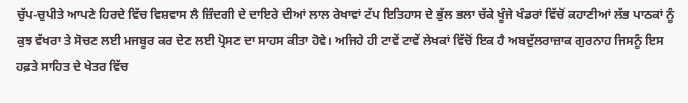ਚੁੱਪ-ਚੁਪੀਤੇ ਆਪਣੇ ਹਿਰਦੇ ਵਿੱਚ ਵਿਸ਼ਵਾਸ ਲੈ ਜ਼ਿੰਦਗੀ ਦੇ ਦਾਇਰੇ ਦੀਆਂ ਲਾਲ ਰੇਖਾਵਾਂ ਟੱਪ ਇਤਿਹਾਸ ਦੇ ਭੁੱਲ ਭਲਾ ਚੱਕੇ ਖੂੰਜੇ ਖੰਡਰਾਂ ਵਿੱਚੋਂ ਕਹਾਣੀਆਂ ਲੱਭ ਪਾਠਕਾਂ ਨੂੰ ਕੁਝ ਵੱਖਰਾ ਤੇ ਸੋਚਣ ਲਈ ਮਜਬੂਰ ਕਰ ਦੇਣ ਲਈ ਪ੍ਰੋਸਣ ਦਾ ਸਾਹਸ ਕੀਤਾ ਹੋਵੇ। ਅਜਿਹੇ ਹੀ ਟਾਵੇਂ ਟਾਵੇਂ ਲੇਖਕਾਂ ਵਿੱਚੋਂ ਇਕ ਹੈ ਅਬਦੁੱਲਰਾਜ਼ਾਕ ਗੁਰਨਾਹ ਜਿਸਨੂੰ ਇਸ ਹਫ਼ਤੇ ਸਾਹਿਤ ਦੇ ਖੇਤਰ ਵਿੱਚ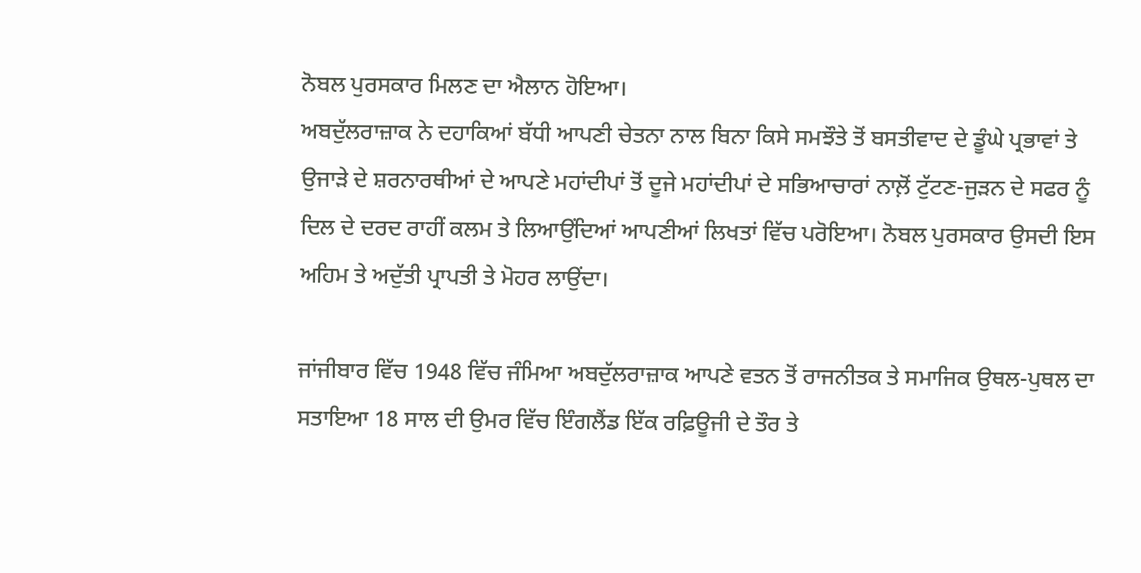ਨੋਬਲ ਪੁਰਸਕਾਰ ਮਿਲਣ ਦਾ ਐਲਾਨ ਹੋਇਆ।
ਅਬਦੁੱਲਰਾਜ਼ਾਕ ਨੇ ਦਹਾਕਿਆਂ ਬੱਧੀ ਆਪਣੀ ਚੇਤਨਾ ਨਾਲ ਬਿਨਾ ਕਿਸੇ ਸਮਝੌਤੇ ਤੋਂ ਬਸਤੀਵਾਦ ਦੇ ਡੂੰਘੇ ਪ੍ਰਭਾਵਾਂ ਤੇ ਉਜਾੜੇ ਦੇ ਸ਼ਰਨਾਰਥੀਆਂ ਦੇ ਆਪਣੇ ਮਹਾਂਦੀਪਾਂ ਤੋਂ ਦੂਜੇ ਮਹਾਂਦੀਪਾਂ ਦੇ ਸਭਿਆਚਾਰਾਂ ਨਾਲ਼ੋਂ ਟੁੱਟਣ-ਜੁੜਨ ਦੇ ਸਫਰ ਨੂੰ ਦਿਲ ਦੇ ਦਰਦ ਰਾਹੀਂ ਕਲਮ ਤੇ ਲਿਆਉਂਦਿਆਂ ਆਪਣੀਆਂ ਲਿਖਤਾਂ ਵਿੱਚ ਪਰੋਇਆ। ਨੋਬਲ ਪੁਰਸਕਾਰ ਉਸਦੀ ਇਸ ਅਹਿਮ ਤੇ ਅਦੁੱਤੀ ਪ੍ਰਾਪਤੀ ਤੇ ਮੋਹਰ ਲਾਉਂਦਾ।

ਜਾਂਜੀਬਾਰ ਵਿੱਚ 1948 ਵਿੱਚ ਜੰਮਿਆ ਅਬਦੁੱਲਰਾਜ਼ਾਕ ਆਪਣੇ ਵਤਨ ਤੋਂ ਰਾਜਨੀਤਕ ਤੇ ਸਮਾਜਿਕ ਉਥਲ-ਪੁਥਲ ਦਾ ਸਤਾਇਆ 18 ਸਾਲ ਦੀ ਉਮਰ ਵਿੱਚ ਇੰਗਲੈਂਡ ਇੱਕ ਰਫ਼ਿਊਜੀ ਦੇ ਤੌਰ ਤੇ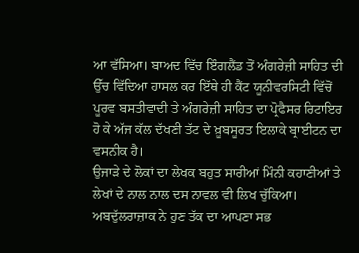ਆ ਵੱਸਿਆ। ਬਾਅਦ ਵਿੱਚ ਇੰਗਲੈਂਡ ਤੋਂ ਅੰਗਰੇਜ਼ੀ ਸਾਹਿਤ ਦੀ ਉੱਚ ਵਿੱਦਿਆ ਹਾਸਲ ਕਰ ਇੱਥੇ ਹੀ ਕੈਂਟ ਯੂਨੀਵਰਸਿਟੀ ਵਿੱਚੋਂ ਪੂਰਵ ਬਸਤੀਵਾਦੀ ਤੇ ਅੰਗਰੇਜ਼ੀ ਸਾਹਿਤ ਦਾ ਪ੍ਰੋਫੈਸਰ ਰਿਟਾਇਰ ਹੋ ਕੇ ਅੱਜ ਕੱਲ ਦੱਖਣੀ ਤੱਟ ਦੇ ਖ਼ੂਬਸੂਰਤ ਇਲਾਕੇ ਬ੍ਰਾਈਟਨ ਦਾ ਵਸਨੀਕ ਹੈ।
ਉਜਾੜੇ ਦੇ ਲੋਕਾਂ ਦਾ ਲੇਖਕ ਬਹੁਤ ਸਾਰੀਆਂ ਮਿੰਨੀ ਕਹਾਣੀਆਂ ਤੇ ਲੇਖਾਂ ਦੇ ਨਾਲ ਨਾਲ ਦਸ ਨਾਵਲ ਵੀ ਲਿਖ ਚੁੱਕਿਆ। ਅਬਦੁੱਲਰਾਜ਼ਾਕ ਨੇ ਹੁਣ ਤੱਕ ਦਾ ਆਪਣਾ ਸਭ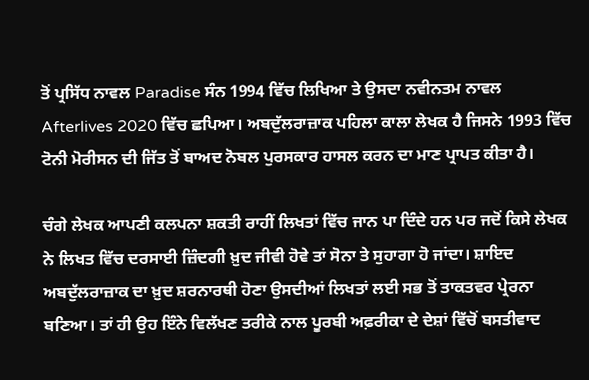ਤੋਂ ਪ੍ਰਸਿੱਧ ਨਾਵਲ Paradise ਸੰਨ 1994 ਵਿੱਚ ਲਿਖਿਆ ਤੇ ਉਸਦਾ ਨਵੀਨਤਮ ਨਾਵਲ Afterlives 2020 ਵਿੱਚ ਛਪਿਆ। ਅਬਦੁੱਲਰਾਜ਼ਾਕ ਪਹਿਲਾ ਕਾਲਾ ਲੇਖਕ ਹੈ ਜਿਸਨੇ 1993 ਵਿੱਚ ਟੋਨੀ ਮੋਰੀਸਨ ਦੀ ਜਿੱਤ ਤੋਂ ਬਾਅਦ ਨੋਬਲ ਪੁਰਸਕਾਰ ਹਾਸਲ ਕਰਨ ਦਾ ਮਾਣ ਪ੍ਰਾਪਤ ਕੀਤਾ ਹੈ।

ਚੰਗੇ ਲੇਖਕ ਆਪਣੀ ਕਲਪਨਾ ਸ਼ਕਤੀ ਰਾਹੀਂ ਲਿਖਤਾਂ ਵਿੱਚ ਜਾਨ ਪਾ ਦਿੰਦੇ ਹਨ ਪਰ ਜਦੋਂ ਕਿਸੇ ਲੇਖਕ ਨੇ ਲਿਖਤ ਵਿੱਚ ਦਰਸਾਈ ਜ਼ਿੰਦਗੀ ਖ਼ੁਦ ਜੀਵੀ ਹੋਵੇ ਤਾਂ ਸੋਨਾ ਤੇ ਸੁਹਾਗਾ ਹੋ ਜਾਂਦਾ। ਸ਼ਾਇਦ ਅਬਦੁੱਲਰਾਜ਼ਾਕ ਦਾ ਖ਼ੁਦ ਸ਼ਰਨਾਰਥੀ ਹੋਣਾ ਉਸਦੀਆਂ ਲਿਖਤਾਂ ਲਈ ਸਭ ਤੋਂ ਤਾਕਤਵਰ ਪ੍ਰੇਰਨਾ ਬਣਿਆ। ਤਾਂ ਹੀ ਉਹ ਇੰਨੇ ਵਿਲੱਖਣ ਤਰੀਕੇ ਨਾਲ ਪੂਰਬੀ ਅਫ਼ਰੀਕਾ ਦੇ ਦੇਸ਼ਾਂ ਵਿੱਚੋਂ ਬਸਤੀਵਾਦ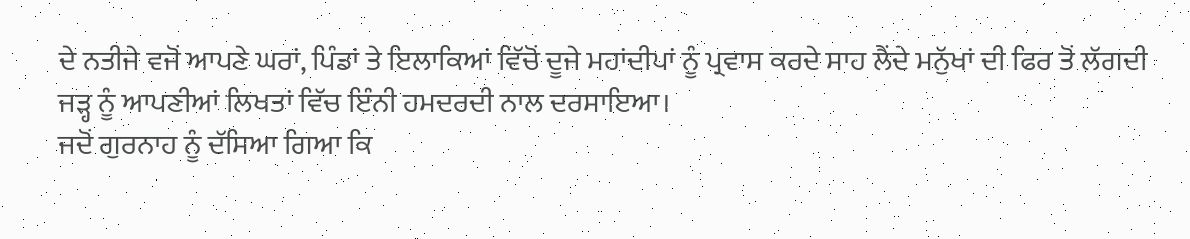ਦੇ ਨਤੀਜੇ ਵਜੋਂ ਆਪਣੇ ਘਰਾਂ, ਪਿੰਡਾਂ ਤੇ ਇਲਾਕਿਆਂ ਵਿੱਚੋਂ ਦੂਜੇ ਮਹਾਂਦੀਪਾਂ ਨੂੰ ਪ੍ਰਵਾਸ ਕਰਦੇ ਸਾਹ ਲੈਂਦੇ ਮਨੁੱਖਾਂ ਦੀ ਫਿਰ ਤੋਂ ਲੱਗਦੀ ਜੜ੍ਹ ਨੂੰ ਆਪਣੀਆਂ ਲਿਖਤਾਂ ਵਿੱਚ ਇੰਨੀ ਹਮਦਰਦੀ ਨਾਲ ਦਰਸਾਇਆ।
ਜਦੋਂ ਗੁਰਨਾਹ ਨੂੰ ਦੱਸਿਆ ਗਿਆ ਕਿ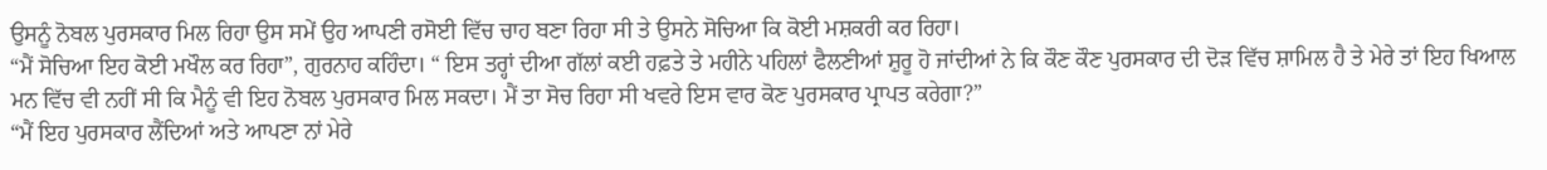ਉਸਨੂੰ ਨੋਬਲ ਪੁਰਸਕਾਰ ਮਿਲ ਰਿਹਾ ਉਸ ਸਮੇਂ ਉਹ ਆਪਣੀ ਰਸੋਈ ਵਿੱਚ ਚਾਹ ਬਣਾ ਰਿਹਾ ਸੀ ਤੇ ਉਸਨੇ ਸੋਚਿਆ ਕਿ ਕੋਈ ਮਸ਼ਕਰੀ ਕਰ ਰਿਹਾ।
“ਮੈਂ ਸੋਚਿਆ ਇਹ ਕੋਈ ਮਖੌਲ ਕਰ ਰਿਹਾ”, ਗੁਰਨਾਹ ਕਹਿੰਦਾ। “ ਇਸ ਤਰ੍ਹਾਂ ਦੀਆ ਗੱਲਾਂ ਕਈ ਹਫ਼ਤੇ ਤੇ ਮਹੀਨੇ ਪਹਿਲਾਂ ਫੈਲਣੀਆਂ ਸ਼ੁਰੂ ਹੋ ਜਾਂਦੀਆਂ ਨੇ ਕਿ ਕੌਣ ਕੌਣ ਪੁਰਸਕਾਰ ਦੀ ਦੋੜ ਵਿੱਚ ਸ਼ਾਮਿਲ ਹੈ ਤੇ ਮੇਰੇ ਤਾਂ ਇਹ ਖਿਆਲ ਮਨ ਵਿੱਚ ਵੀ ਨਹੀਂ ਸੀ ਕਿ ਮੈਨੂੰ ਵੀ ਇਹ ਨੋਬਲ ਪੁਰਸਕਾਰ ਮਿਲ ਸਕਦਾ। ਮੈਂ ਤਾ ਸੋਚ ਰਿਹਾ ਸੀ ਖਵਰੇ ਇਸ ਵਾਰ ਕੋਣ ਪੁਰਸਕਾਰ ਪ੍ਰਾਪਤ ਕਰੇਗਾ?”
“ਮੈਂ ਇਹ ਪੁਰਸਕਾਰ ਲੈਂਦਿਆਂ ਅਤੇ ਆਪਣਾ ਨਾਂ ਮੇਰੇ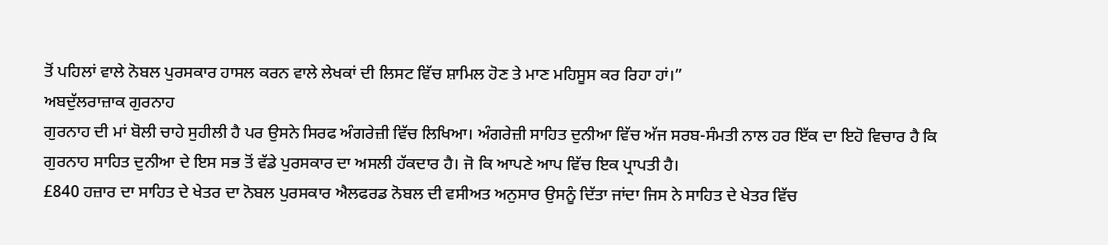ਤੋਂ ਪਹਿਲਾਂ ਵਾਲੇ ਨੋਬਲ ਪੁਰਸਕਾਰ ਹਾਸਲ ਕਰਨ ਵਾਲੇ ਲੇਖਕਾਂ ਦੀ ਲਿਸਟ ਵਿੱਚ ਸ਼ਾਮਿਲ ਹੋਣ ਤੇ ਮਾਣ ਮਹਿਸੂਸ ਕਰ ਰਿਹਾ ਹਾਂ।”
ਅਬਦੁੱਲਰਾਜ਼ਾਕ ਗੁਰਨਾਹ
ਗੁਰਨਾਹ ਦੀ ਮਾਂ ਬੋਲੀ ਚਾਹੇ ਸੁਹੀਲੀ ਹੈ ਪਰ ਉਸਨੇ ਸਿਰਫ ਅੰਗਰੇਜ਼ੀ ਵਿੱਚ ਲਿਖਿਆ। ਅੰਗਰੇਜ਼ੀ ਸਾਹਿਤ ਦੁਨੀਆ ਵਿੱਚ ਅੱਜ ਸਰਬ-ਸੰਮਤੀ ਨਾਲ ਹਰ ਇੱਕ ਦਾ ਇਹੋ ਵਿਚਾਰ ਹੈ ਕਿ ਗੁਰਨਾਹ ਸਾਹਿਤ ਦੁਨੀਆ ਦੇ ਇਸ ਸਭ ਤੋਂ ਵੱਡੇ ਪੁਰਸਕਾਰ ਦਾ ਅਸਲੀ ਹੱਕਦਾਰ ਹੈ। ਜੋ ਕਿ ਆਪਣੇ ਆਪ ਵਿੱਚ ਇਕ ਪ੍ਰਾਪਤੀ ਹੈ।
£840 ਹਜ਼ਾਰ ਦਾ ਸਾਹਿਤ ਦੇ ਖੇਤਰ ਦਾ ਨੋਬਲ ਪੁਰਸਕਾਰ ਐਲਫਰਡ ਨੋਬਲ ਦੀ ਵਸੀਅਤ ਅਨੁਸਾਰ ਉਸਨੂੰ ਦਿੱਤਾ ਜਾਂਦਾ ਜਿਸ ਨੇ ਸਾਹਿਤ ਦੇ ਖੇਤਰ ਵਿੱਚ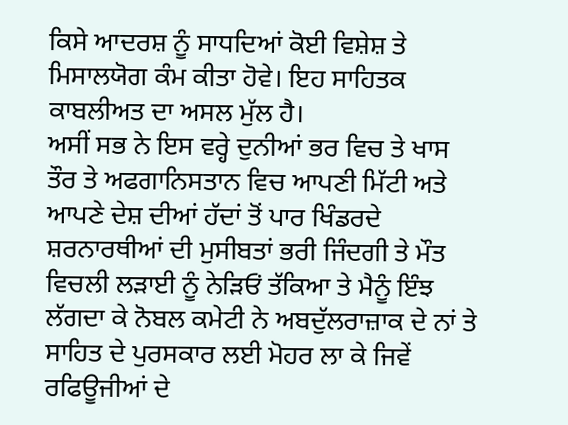ਕਿਸੇ ਆਦਰਸ਼ ਨੂੰ ਸਾਧਦਿਆਂ ਕੋਈ ਵਿਸ਼ੇਸ਼ ਤੇ ਮਿਸਾਲਯੋਗ ਕੰਮ ਕੀਤਾ ਹੋਵੇ। ਇਹ ਸਾਹਿਤਕ ਕਾਬਲੀਅਤ ਦਾ ਅਸਲ ਮੁੱਲ ਹੈ।
ਅਸੀਂ ਸਭ ਨੇ ਇਸ ਵਰ੍ਹੇ ਦੁਨੀਆਂ ਭਰ ਵਿਚ ਤੇ ਖਾਸ ਤੌਰ ਤੇ ਅਫਗਾਨਿਸਤਾਨ ਵਿਚ ਆਪਣੀ ਮਿੱਟੀ ਅਤੇ ਆਪਣੇ ਦੇਸ਼ ਦੀਆਂ ਹੱਦਾਂ ਤੋਂ ਪਾਰ ਖਿੰਡਰਦੇ ਸ਼ਰਨਾਰਥੀਆਂ ਦੀ ਮੁਸੀਬਤਾਂ ਭਰੀ ਜਿੰਦਗੀ ਤੇ ਮੌਤ ਵਿਚਲੀ ਲੜਾਈ ਨੂੰ ਨੇੜਿਓਂ ਤੱਕਿਆ ਤੇ ਮੈਨੂੰ ਇੰਝ ਲੱਗਦਾ ਕੇ ਨੋਬਲ ਕਮੇਟੀ ਨੇ ਅਬਦੁੱਲਰਾਜ਼ਾਕ ਦੇ ਨਾਂ ਤੇ ਸਾਹਿਤ ਦੇ ਪੁਰਸਕਾਰ ਲਈ ਮੋਹਰ ਲਾ ਕੇ ਜਿਵੇਂ ਰਫਿਊਜੀਆਂ ਦੇ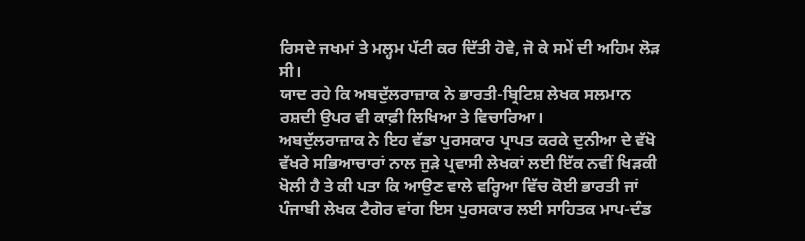ਰਿਸਦੇ ਜਖਮਾਂ ਤੇ ਮਲ੍ਹਮ ਪੱਟੀ ਕਰ ਦਿੱਤੀ ਹੋਵੇ, ਜੋ ਕੇ ਸਮੇਂ ਦੀ ਅਹਿਮ ਲੋੜ ਸੀ।
ਯਾਦ ਰਹੇ ਕਿ ਅਬਦੁੱਲਰਾਜ਼ਾਕ ਨੇ ਭਾਰਤੀ-ਬ੍ਰਿਟਿਸ਼ ਲੇਖਕ ਸਲਮਾਨ ਰਸ਼ਦੀ ਉਪਰ ਵੀ ਕਾਫ਼ੀ ਲਿਖਿਆ ਤੇ ਵਿਚਾਰਿਆ।
ਅਬਦੁੱਲਰਾਜ਼ਾਕ ਨੇ ਇਹ ਵੱਡਾ ਪੁਰਸਕਾਰ ਪ੍ਰਾਪਤ ਕਰਕੇ ਦੁਨੀਆ ਦੇ ਵੱਖੋ ਵੱਖਰੇ ਸਭਿਆਚਾਰਾਂ ਨਾਲ ਜੁੜੇ ਪ੍ਰਵਾਸੀ ਲੇਖਕਾਂ ਲਈ ਇੱਕ ਨਵੀਂ ਖਿੜਕੀ ਖੋਲੀ ਹੈ ਤੇ ਕੀ ਪਤਾ ਕਿ ਆਉਣ ਵਾਲੇ ਵਰ੍ਹਿਆ ਵਿੱਚ ਕੋਈ ਭਾਰਤੀ ਜਾਂ ਪੰਜਾਬੀ ਲੇਖਕ ਟੈਗੋਰ ਵਾਂਗ ਇਸ ਪੁਰਸਕਾਰ ਲਈ ਸਾਹਿਤਕ ਮਾਪ-ਦੰਡ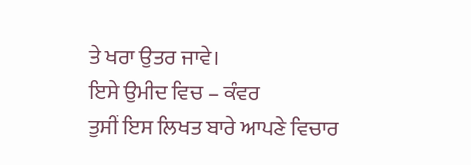ਤੇ ਖਰਾ ਉਤਰ ਜਾਵੇ।
ਇਸੇ ਉਮੀਦ ਵਿਚ – ਕੰਵਰ
ਤੁਸੀਂ ਇਸ ਲਿਖਤ ਬਾਰੇ ਆਪਣੇ ਵਿਚਾਰ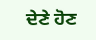ਦੇਣੇ ਹੋਣ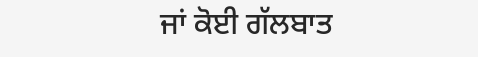ਜਾਂ ਕੋਈ ਗੱਲਬਾਤ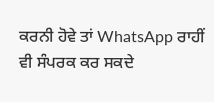ਕਰਨੀ ਹੋਵੇ ਤਾਂ WhatsApp ਰਾਹੀਂ ਵੀ ਸੰਪਰਕ ਕਰ ਸਕਦੇ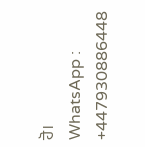ਹੋ।
WhatsApp : +447930886448